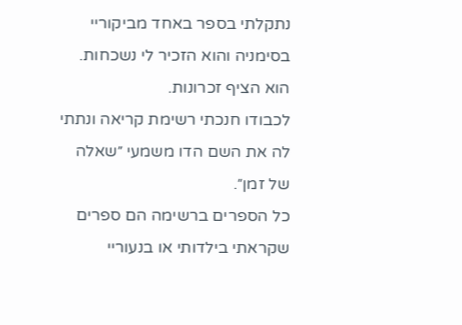נתקלתי בספר באחד מביקוריי בסימניה והוא הזכיר לי נשכחות. הוא הציף זכרונות.
לכבודו חנכתי רשימת קריאה ונתתי לה את השם הדו משמעי ״שאלה של זמן״.
כל הספרים ברשימה הם ספרים שקראתי בילדותי או בנעוריי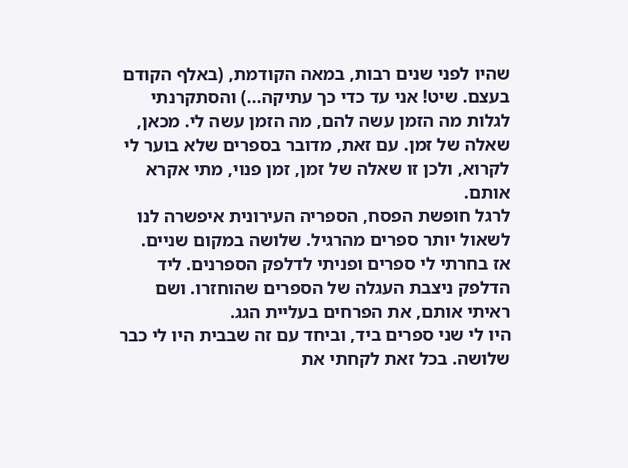שהיו לפני שנים רבות, במאה הקודמת, (באלף הקודם בעצם. שיט! אני עד כדי כך עתיקה...) והסתקרנתי לגלות מה הזמן עשה להם, מה הזמן עשה לי. מכאן, שאלה של זמן. עם זאת, מדובר בספרים שלא בוער לי לקרוא, ולכן זו שאלה של זמן, זמן פנוי, מתי אקרא אותם.
לרגל חופשת הפסח, הספריה העירונית איפשרה לנו לשאול יותר ספרים מהרגיל. שלושה במקום שניים.
אז בחרתי לי ספרים ופניתי לדלפק הספרנים. ליד הדלפק ניצבת העגלה של הספרים שהוחזרו. ושם ראיתי אותם, את הפרחים בעליית הגג.
היו לי שני ספרים ביד, וביחד עם זה שבבית היו לי כבר שלושה. בכל זאת לקחתי את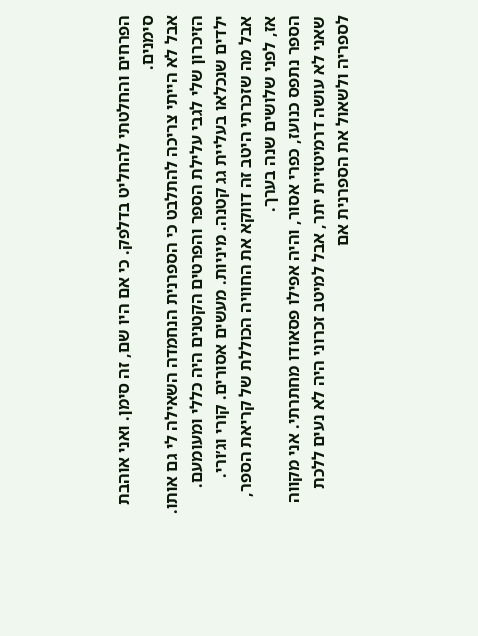הפרחים והחלטתי להחליט בדלפק. כי אם היו שם, זה סימן. ואני אוהבת סימנים.
אבל לא הייתי צריכה להתלבט כי הספרנית הנחמדה השאילה לי גם אותו.
הזיכרון שלי לגבי עלילת הספר והפרטים הקטנים היה כללי ומעומעם. ילדים שנכלאו בעליית גג קטנה. מיניות. מעשים אסורים. קורי וג׳ורי.
אבל מה שזכרתי היטב זה דווקא את החוויה הכוללת של קריאת הספר, אז, לפני שלושים שנה בערך.
הספר נתפס כנועז, כפרי אסור, והיה אפילו פסאודו מחתרתי. אני מקווה שאני לא עושה דרמיטזיית יתר, אבל למיטב זכרוני היה לא נעים ללכת לספריה ולשאול את הספרנית אם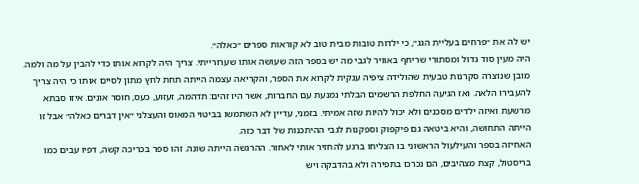יש לה את ״פרחים בעליית הגג״, כי ילדות טובות מבית טוב לא קוראות ספרים ״כאלה״.
היה מעין סוד גדול ומסתורי שריחף באוויר לגבי מה יש בספר הזה שעושה אותו שערורייתי. צריך היה לקרוא אותו כדי להבין על מה ולמה. מובן שנוצרה סקרנות טבעית שהולידה ציפיה ענקית לקרוא את הספר, והקריאה עצמה הייתה תחת לחץ מתון לסיים אותו כי היה צריך להעבירו הלאה. ואז הגיעה החלפת הרשמים הבלתי נמנעת עם החברות, אשר היו זהים: תדהמה, זעזוע, כעס, חוסר אונים. איזו סבתא מרשעת ואיזה ילדים מסכנים ולא יכול להיות שזה אמיתי. בזמני, עדיין לא השתמשו בביטוי המאוס והעצלני ״אין דברים כאלה״ אבל זו הייתה התחושה, והיא ביטאה גם פיקפוק וספקנות לגבי ההיתכנות של דבר כזה.
האחיזה בספר והעילעול הראשוני בו הצליחו ברגע להחזיר אותי לאחור. ההרגשה הייתה שונה. זהו ספר בכריכה קשה, דפיו עבים כמו בריסטול, קצת מצהיבים, הם נכרכו בתפירה ולא בהדבקה ויש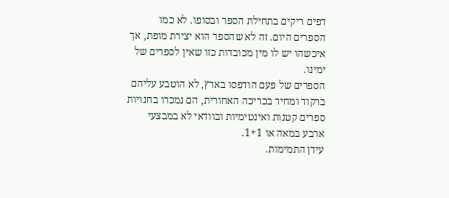דפים ריקים בתחילת הספר ובסופו. לא כמו הספרים היום. זה לא שהספר הוא יצירת מופת, אך איכשהו יש לו מין מכובדות כזו שאין לספרים של ימינו.
הספרים של פעם הודפסו בארץ, לא הוטבע עליהם ברקוד ומחיר בכריכה האחורית, הם נמכרו בחנויות ספרים קטנות ואינטימיות ובוודאי לא במבצעי ארבע במאה או 1+1.
עידן התמימות.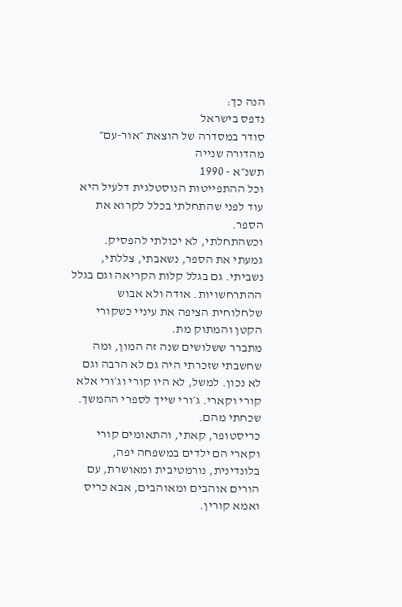הנה כך:
נדפס בישראל
סודר במסדרה של הוצאת ״אור-עם״
מהדורה שנייה
תשנ״א - 1990
וכל ההתפייטות הנוסטלגית דלעיל היא עוד לפני שהתחלתי בכלל לקרוא את הספר.
וכשהתחלתי, לא יכולתי להפסיק.
גמעתי את הספר, נשאבתי, צללתי, נשביתי. גם בגלל קלות הקריאה וגם בגלל ההתרחשויות. אודה ולא אבוש שלחלוחית הציפה את עיניי כשקורי הקטן והמתוק מת.
מתברר ששלושים שנה זה המון, ומה שחשבתי שזכרתי היה גם לא הרבה וגם לא נכון. למשל, לא היו קורי וג׳ורי אלא קורי וקארי. ג׳ורי שייך לספרי ההמשך. שכחתי מהם.
כריסטופר, קאתי, והתאומים קורי וקארי הם ילדים במשפחה יפה, בלונדינית, נורמטיבית ומאושרת, עם הורים אוהבים ומאוהבים, אבא כריס ואמא קורין.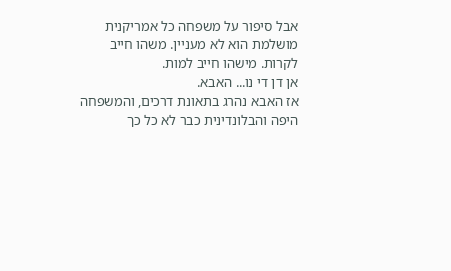אבל סיפור על משפחה כל אמריקנית מושלמת הוא לא מעניין. משהו חייב לקרות. מישהו חייב למות.
אן דן די נו... האבא.
אז האבא נהרג בתאונת דרכים, והמשפחה היפה והבלונדינית כבר לא כל כך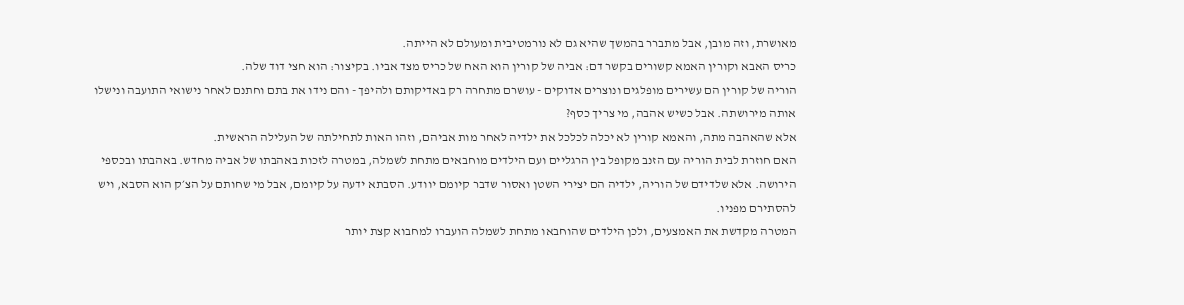מאושרת, וזה מובן, אבל מתברר בהמשך שהיא גם לא נורמטיבית ומעולם לא הייתה.
כריס האבא וקורין האמא קשורים בקשר דם: אביה של קורין הוא האח של כריס מצד אביו. בקיצור: הוא חצי דוד שלה.
הוריה של קורין הם עשירים מופלגים ונוצרים אדוקים - עושרם מתחרה רק באדיקותם ולהיפך - והם נידו את בתם וחתנם לאחר נישואי התועבה ונישלו אותה מירושתה. אבל כשיש אהבה, מי צריך כסף?
אלא שהאהבה מתה, והאמא קורין לא יכלה לכלכל את ילדיה לאחר מות אביהם, וזהו האות לתחילתה של העלילה הראשית.
האם חוזרת לבית הוריה עם הזנב מקופל בין הרגליים ועם הילדים מוחבאים מתחת לשמלה, במטרה לזכות באהבתו של אביה מחדש. באהבתו ובכספי הירושה. אלא שלדידם של הוריה, ילדיה הם יצירי השטן ואסור שדבר קיומם יוודע. הסבתא ידעה על קיומם, אבל מי שחותם על הצ׳ק הוא הסבא, ויש להסתירם מפניו.
המטרה מקדשת את האמצעים, ולכן הילדים שהוחבאו מתחת לשמלה הועברו למחבוא קצת יותר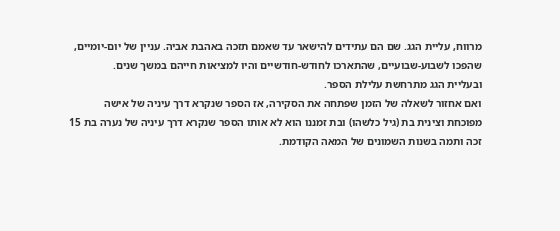מרווח, עליית הגג. שם הם עתידים להישאר עד שאמם תזכה באהבת אביה. עניין של יום-יומיים, שהפכו לשבוע-שבועיים, שהתארכו לחודש-חודשיים והיו למציאות חייהם במשך שנים.
ובעליית הגג מתרחשת עלילת הספר.
ואם אחזור לשאלה של הזמן שפתחה את הסקירה, אז הספר שנקרא דרך עיניה של אישה מפוכחת וצינית בת (גיל כלשהו) ובת זמננו הוא לא אותו הספר שנקרא דרך עיניה של נערה בת 15 זכה ותמה בשנות השמונים של המאה הקודמת.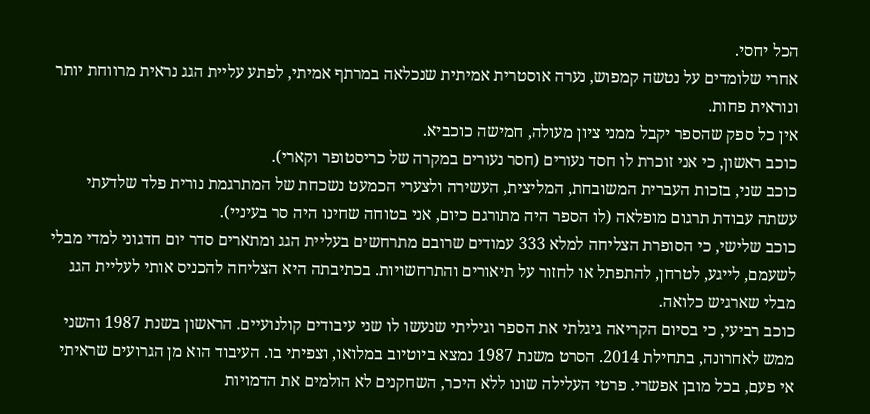הכל יחסי.
אחרי שלומדים על נטשה קמפוש, נערה אוסטרית אמיתית שנכלאה במרתף אמיתי, לפתע עליית הגג נראית מרווחת יותר ונוראית פחות.
אין כל ספק שהספר יקבל ממני ציון מעולה, חמישה כוכביא.
כוכב ראשון, כי אני זוכרת לו חסד נעורים (חסר נעורים במקרה של כריסטופר וקארי).
כוכב שני, בזכות העברית המשובחת, המליצית, העשירה ולצערי הכמעט נשכחת של המתרגמת נורית פלד שלדעתי עשתה עבודת תרגום מופלאה (לו הספר היה מתורגם כיום, אני בטוחה שחינו היה סר בעיניי).
כוכב שלישי, כי הסופרת הצליחה למלא 333 עמודים שרובם מתרחשים בעליית הגג ומתארים סדר יום חדגוני למדי מבלי לשעמם, לייגע, לטרחן, להתפתל או לחזור על תיאורים והתרחשויות. בכתיבתה היא הצליחה להכניס אותי לעליית הגג מבלי שארגיש כלואה.
כוכב רביעי, כי בסיום הקריאה גיגלתי את הספר וגיליתי שנעשו לו שני עיבודים קולנועיים. הראשון בשנת 1987 והשני ממש לאחרונה, בתחילת 2014. הסרט משנת 1987 נמצא ביוטיוב במלואו, וצפיתי בו. העיבוד הוא מן הגרועים שראיתי אי פעם, בכל מובן אפשרי. פרטי העלילה שונו ללא היכר, השחקנים לא הולמים את הדמויות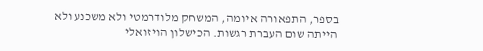בספר, התפאורה איומה, המשחק מלודרמטי ולא משכנע ולא הייתה שום העברת רגשות. הכישלון הויזואלי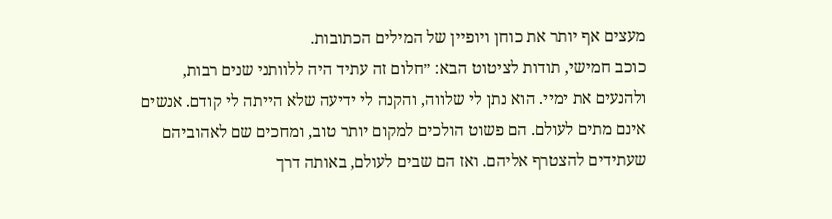מעצים אף יותר את כוחן ויופיין של המילים הכתובות.
כוכב חמישי, תודות לציטוט הבא: ״חלום זה עתיד היה ללוותני שנים רבות, ולהנעים את ימיי. הוא נתן לי שלווה, והקנה לי ידיעה שלא הייתה לי קודם. אנשים אינם מתים לעולם. הם פשוט הולכים למקום יותר טוב, ומחכים שם לאהוביהם שעתידים להצטרף אליהם. ואז הם שבים לעולם, באותה דרך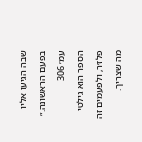שבה הגיעו אליו בפעם הראשונה.״ עמ׳ 306
הספר הוא גילטי פלז׳ר, ולפעמים זה מה שצריך.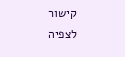קישור לצפיה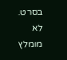בסרט. לא מומלץ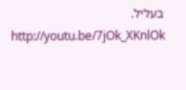בעליל.
http://youtu.be/7jOk_XKnlOk